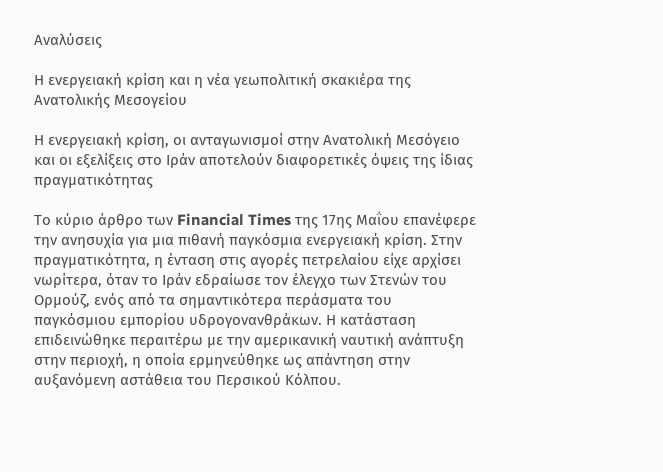Αναλύσεις

Η ενεργειακή κρίση και η νέα γεωπολιτική σκακιέρα της Ανατολικής Μεσογείου

Η ενεργειακή κρίση, οι ανταγωνισμοί στην Ανατολική Μεσόγειο και οι εξελίξεις στο Ιράν αποτελούν διαφορετικές όψεις της ίδιας πραγματικότητας

Το κύριο άρθρο των Financial Times της 17ης Μαΐου επανέφερε την ανησυχία για μια πιθανή παγκόσμια ενεργειακή κρίση. Στην πραγματικότητα, η ένταση στις αγορές πετρελαίου είχε αρχίσει νωρίτερα, όταν το Ιράν εδραίωσε τον έλεγχο των Στενών του Ορμούζ, ενός από τα σημαντικότερα περάσματα του παγκόσμιου εμπορίου υδρογονανθράκων. Η κατάσταση επιδεινώθηκε περαιτέρω με την αμερικανική ναυτική ανάπτυξη στην περιοχή, η οποία ερμηνεύθηκε ως απάντηση στην αυξανόμενη αστάθεια του Περσικού Κόλπου.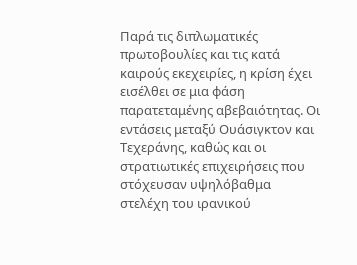Παρά τις διπλωματικές πρωτοβουλίες και τις κατά καιρούς εκεχειρίες, η κρίση έχει εισέλθει σε μια φάση παρατεταμένης αβεβαιότητας. Οι εντάσεις μεταξύ Ουάσιγκτον και Τεχεράνης, καθώς και οι στρατιωτικές επιχειρήσεις που στόχευσαν υψηλόβαθμα στελέχη του ιρανικού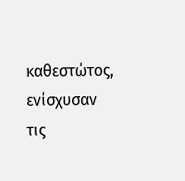καθεστώτος, ενίσχυσαν τις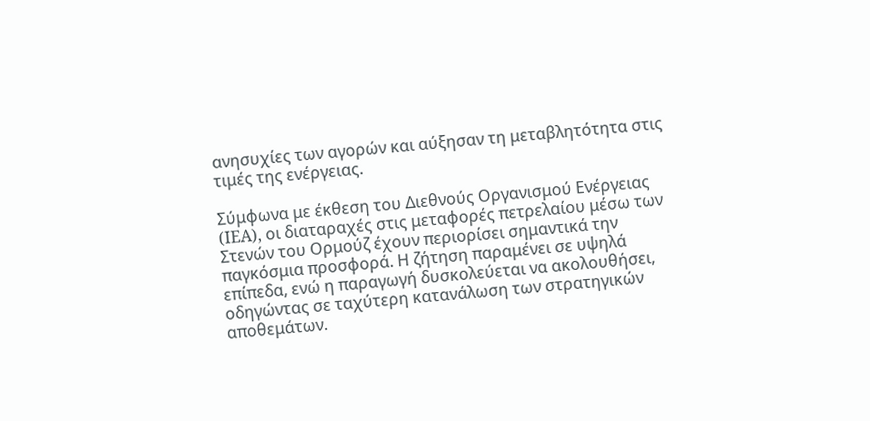ανησυχίες των αγορών και αύξησαν τη μεταβλητότητα στις τιμές της ενέργειας.

Σύμφωνα με έκθεση του Διεθνούς Οργανισμού Ενέργειας (IEA), οι διαταραχές στις μεταφορές πετρελαίου μέσω των Στενών του Ορμούζ έχουν περιορίσει σημαντικά την παγκόσμια προσφορά. Η ζήτηση παραμένει σε υψηλά επίπεδα, ενώ η παραγωγή δυσκολεύεται να ακολουθήσει, οδηγώντας σε ταχύτερη κατανάλωση των στρατηγικών αποθεμάτων.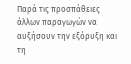Παρά τις προσπάθειες άλλων παραγωγών να αυξήσουν την εξόρυξη και τη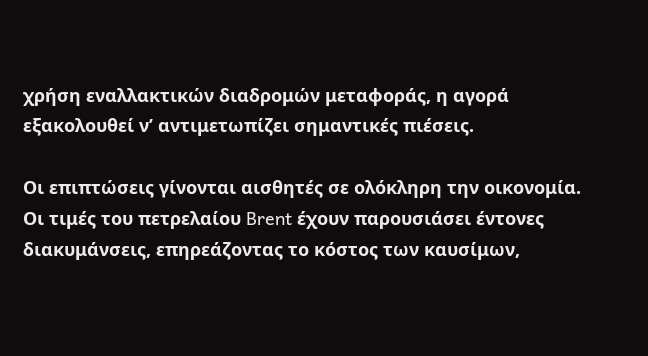χρήση εναλλακτικών διαδρομών μεταφοράς, η αγορά εξακολουθεί ν’ αντιμετωπίζει σημαντικές πιέσεις.

Οι επιπτώσεις γίνονται αισθητές σε ολόκληρη την οικονομία. Οι τιμές του πετρελαίου Brent έχουν παρουσιάσει έντονες διακυμάνσεις, επηρεάζοντας το κόστος των καυσίμων,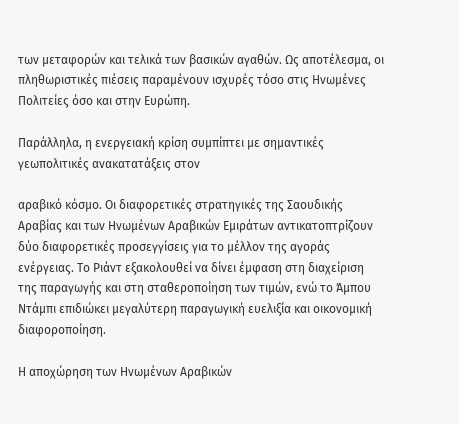των μεταφορών και τελικά των βασικών αγαθών. Ως αποτέλεσμα, οι πληθωριστικές πιέσεις παραμένουν ισχυρές τόσο στις Ηνωμένες Πολιτείες όσο και στην Ευρώπη.

Παράλληλα, η ενεργειακή κρίση συμπίπτει με σημαντικές γεωπολιτικές ανακατατάξεις στον

αραβικό κόσμο. Οι διαφορετικές στρατηγικές της Σαουδικής Αραβίας και των Ηνωμένων Αραβικών Εμιράτων αντικατοπτρίζουν δύο διαφορετικές προσεγγίσεις για το μέλλον της αγοράς ενέργειας. Το Ριάντ εξακολουθεί να δίνει έμφαση στη διαχείριση της παραγωγής και στη σταθεροποίηση των τιμών, ενώ το Άμπου Ντάμπι επιδιώκει μεγαλύτερη παραγωγική ευελιξία και οικονομική διαφοροποίηση.

Η αποχώρηση των Ηνωμένων Αραβικών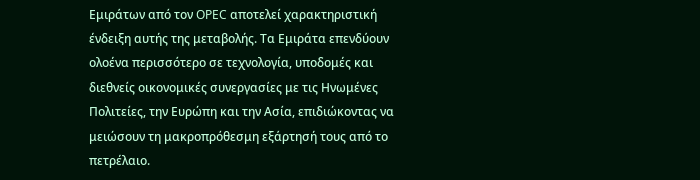Εμιράτων από τον OPEC αποτελεί χαρακτηριστική ένδειξη αυτής της μεταβολής. Τα Εμιράτα επενδύουν ολοένα περισσότερο σε τεχνολογία, υποδομές και διεθνείς οικονομικές συνεργασίες με τις Ηνωμένες Πολιτείες, την Ευρώπη και την Ασία, επιδιώκοντας να μειώσουν τη μακροπρόθεσμη εξάρτησή τους από το πετρέλαιο.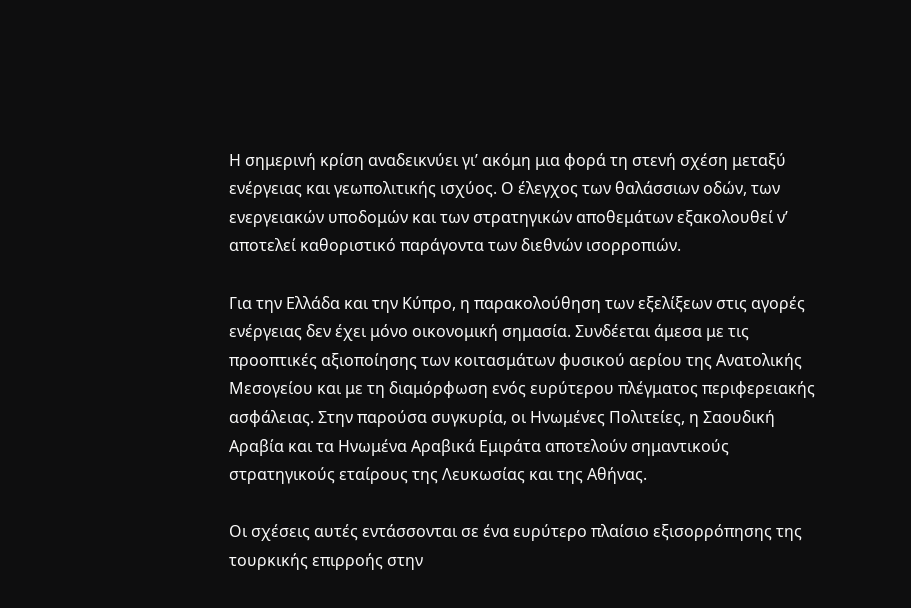Η σημερινή κρίση αναδεικνύει γι’ ακόμη μια φορά τη στενή σχέση μεταξύ ενέργειας και γεωπολιτικής ισχύος. Ο έλεγχος των θαλάσσιων οδών, των ενεργειακών υποδομών και των στρατηγικών αποθεμάτων εξακολουθεί ν’ αποτελεί καθοριστικό παράγοντα των διεθνών ισορροπιών.

Για την Ελλάδα και την Κύπρο, η παρακολούθηση των εξελίξεων στις αγορές ενέργειας δεν έχει μόνο οικονομική σημασία. Συνδέεται άμεσα με τις προοπτικές αξιοποίησης των κοιτασμάτων φυσικού αερίου της Ανατολικής Μεσογείου και με τη διαμόρφωση ενός ευρύτερου πλέγματος περιφερειακής ασφάλειας. Στην παρούσα συγκυρία, οι Ηνωμένες Πολιτείες, η Σαουδική Αραβία και τα Ηνωμένα Αραβικά Εμιράτα αποτελούν σημαντικούς στρατηγικούς εταίρους της Λευκωσίας και της Αθήνας.

Οι σχέσεις αυτές εντάσσονται σε ένα ευρύτερο πλαίσιο εξισορρόπησης της τουρκικής επιρροής στην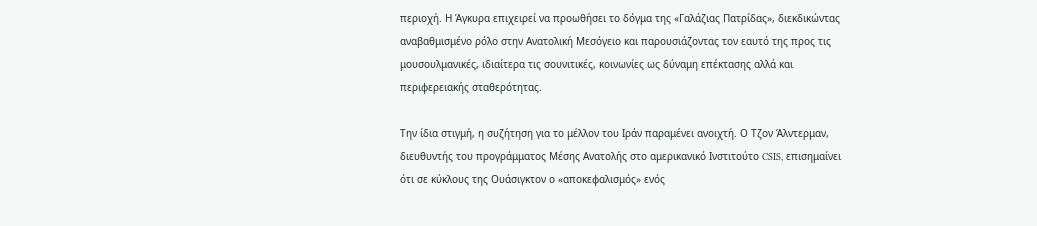περιοχή. Η Άγκυρα επιχειρεί να προωθήσει το δόγμα της «Γαλάζιας Πατρίδας», διεκδικώντας αναβαθμισμένο ρόλο στην Ανατολική Μεσόγειο και παρουσιάζοντας τον εαυτό της προς τις μουσουλμανικές, ιδιαίτερα τις σουνιτικές, κοινωνίες ως δύναμη επέκτασης αλλά και περιφερειακής σταθερότητας.

Την ίδια στιγμή, η συζήτηση για το μέλλον του Ιράν παραμένει ανοιχτή. Ο Τζον Άλντερμαν, διευθυντής του προγράμματος Μέσης Ανατολής στο αμερικανικό Ινστιτούτο CSIS, επισημαίνει ότι σε κύκλους της Ουάσιγκτον ο «αποκεφαλισμός» ενός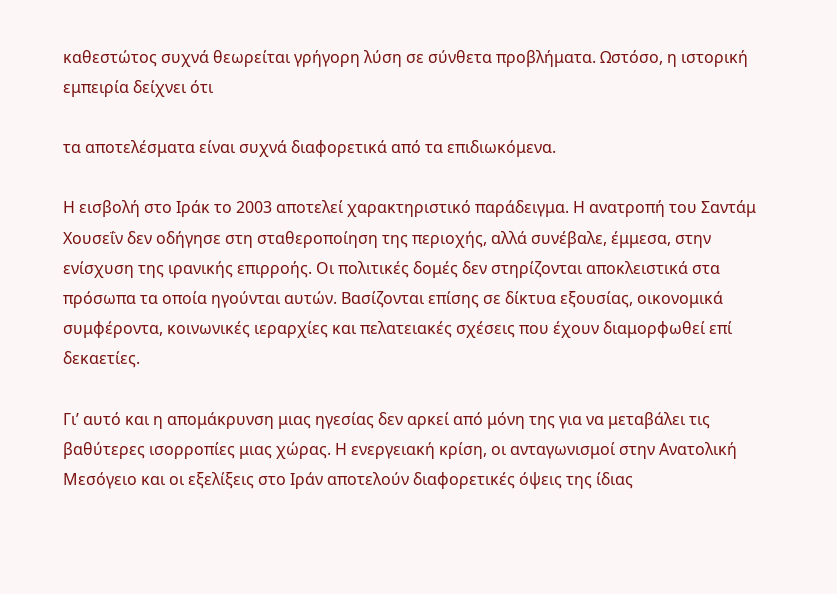καθεστώτος συχνά θεωρείται γρήγορη λύση σε σύνθετα προβλήματα. Ωστόσο, η ιστορική εμπειρία δείχνει ότι

τα αποτελέσματα είναι συχνά διαφορετικά από τα επιδιωκόμενα.

Η εισβολή στο Ιράκ το 2003 αποτελεί χαρακτηριστικό παράδειγμα. Η ανατροπή του Σαντάμ Χουσεΐν δεν οδήγησε στη σταθεροποίηση της περιοχής, αλλά συνέβαλε, έμμεσα, στην ενίσχυση της ιρανικής επιρροής. Οι πολιτικές δομές δεν στηρίζονται αποκλειστικά στα πρόσωπα τα οποία ηγούνται αυτών. Βασίζονται επίσης σε δίκτυα εξουσίας, οικονομικά συμφέροντα, κοινωνικές ιεραρχίες και πελατειακές σχέσεις που έχουν διαμορφωθεί επί δεκαετίες.

Γι’ αυτό και η απομάκρυνση μιας ηγεσίας δεν αρκεί από μόνη της για να μεταβάλει τις βαθύτερες ισορροπίες μιας χώρας. Η ενεργειακή κρίση, οι ανταγωνισμοί στην Ανατολική Μεσόγειο και οι εξελίξεις στο Ιράν αποτελούν διαφορετικές όψεις της ίδιας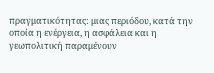πραγματικότητας: μιας περιόδου, κατά την οποία η ενέργεια, η ασφάλεια και η γεωπολιτική παραμένουν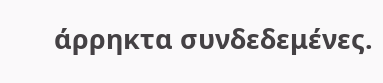άρρηκτα συνδεδεμένες.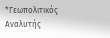*Γεωπολιτικός Αναλυτής